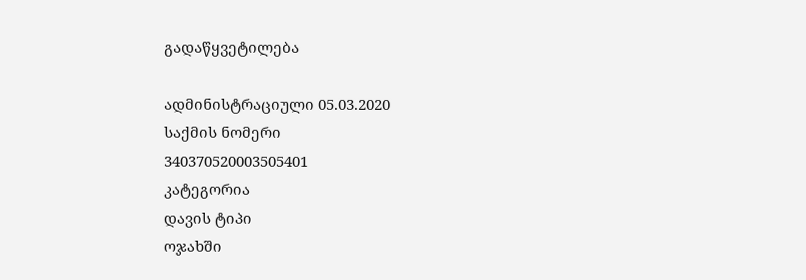გადაწყვეტილება

ადმინისტრაციული 05.03.2020
საქმის ნომერი
340370520003505401
კატეგორია
დავის ტიპი
ოჯახში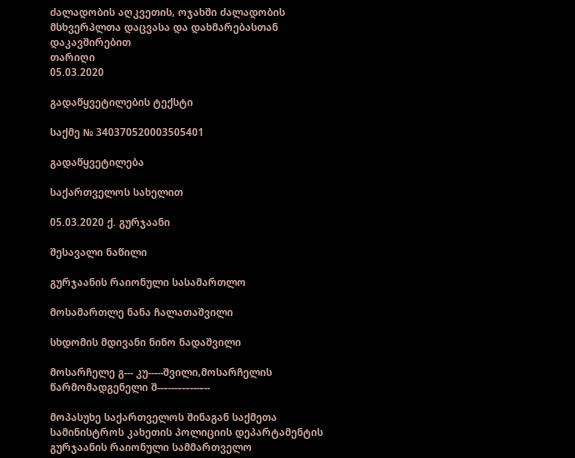ძალადობის აღკვეთის, ოჯახში ძალადობის მსხვერპლთა დაცვასა და დახმარებასთან დაკავშირებით
თარიღი
05.03.2020

გადაწყვეტილების ტექსტი

საქმე № 340370520003505401

გადაწყვეტილება

საქართველოს სახელით

05.03.2020 ქ. გურჯაანი

შესავალი ნაწილი

გურჯაანის რაიონული სასამართლო

მოსამართლე ნანა ჩალათაშვილი

სხდომის მდივანი ნინო ნადაშვილი

მოსარჩელე გ--- კუ-----შვილი,მოსარჩელის წარმომადგენელი შ--–---–-–---–--

მოპასუხე საქართველოს შინაგან საქმეთა სამინისტროს კახეთის პოლიციის დეპარტამენტის გურჯაანის რაიონული სამმართველო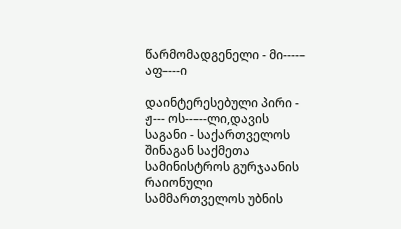წარმომადგენელი - მი----– აფ–---ი

დაინტერესებული პირი - ჟ--- ოს--–--ლი,დავის საგანი - საქართველოს შინაგან საქმეთა სამინისტროს გურჯაანის რაიონული სამმართველოს უბნის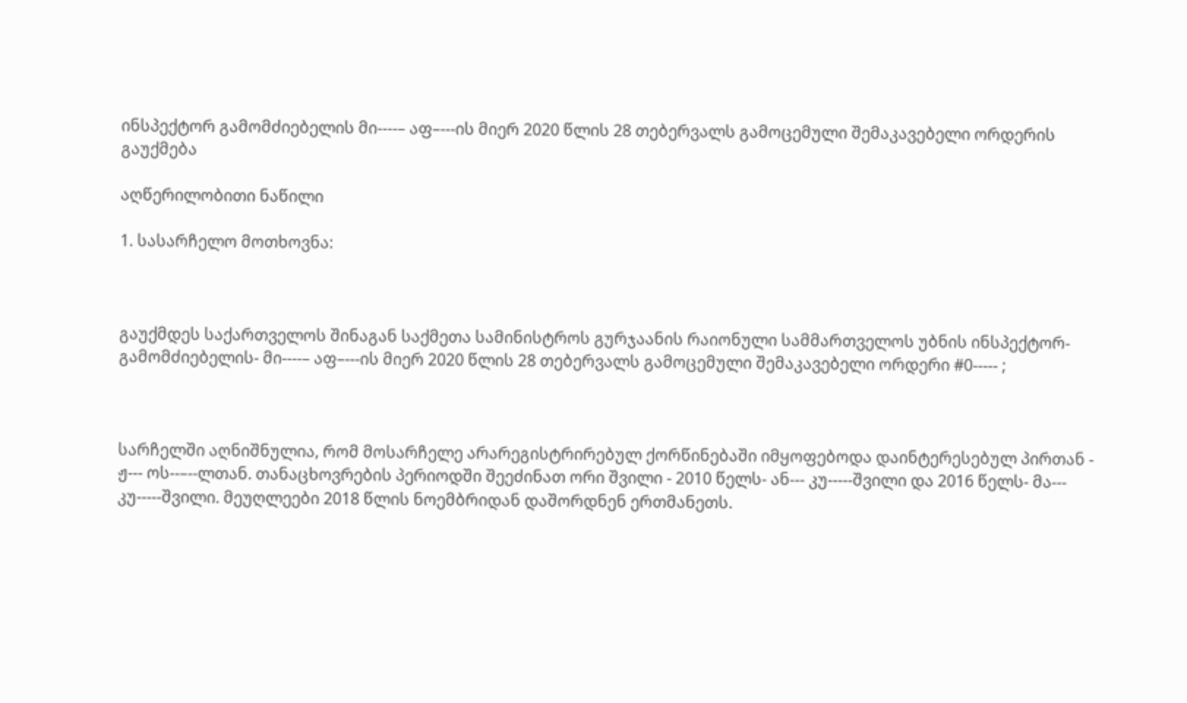ინსპექტორ გამომძიებელის მი----– აფ–---ის მიერ 2020 წლის 28 თებერვალს გამოცემული შემაკავებელი ორდერის გაუქმება

აღწერილობითი ნაწილი

1. სასარჩელო მოთხოვნა:



გაუქმდეს საქართველოს შინაგან საქმეთა სამინისტროს გურჯაანის რაიონული სამმართველოს უბნის ინსპექტორ- გამომძიებელის- მი----– აფ–---ის მიერ 2020 წლის 28 თებერვალს გამოცემული შემაკავებელი ორდერი #0----- ;



სარჩელში აღნიშნულია, რომ მოსარჩელე არარეგისტრირებულ ქორწინებაში იმყოფებოდა დაინტერესებულ პირთან - ჟ--- ოს--–--ლთან. თანაცხოვრების პერიოდში შეეძინათ ორი შვილი - 2010 წელს- ან--- კუ-----შვილი და 2016 წელს- მა--- კუ-----შვილი. მეუღლეები 2018 წლის ნოემბრიდან დაშორდნენ ერთმანეთს.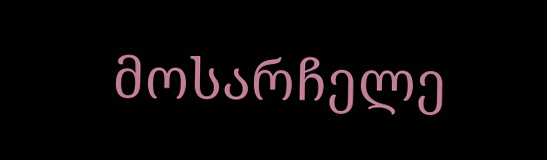მოსარჩელე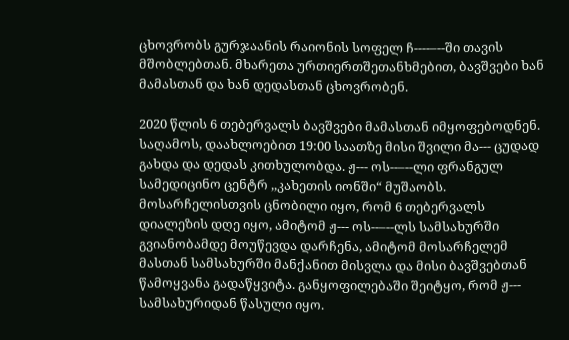ცხოვრობს გურჯაანის რაიონის სოფელ ჩ----–--ში თავის მშობლებთან. მხარეთა ურთიერთშეთანხმებით, ბავშვები ხან მამასთან და ხან დედასთან ცხოვრობენ.

2020 წლის 6 თებერვალს ბავშვები მამასთან იმყოფებოდნენ. საღამოს, დაახლოებით 19:00 საათზე მისი შვილი მა--- ცუდად გახდა და დედას კითხულობდა. ჟ--- ოს--–--ლი ფრანგულ სამედიცინო ცენტრ ,,კახეთის იონში“ მუშაობს. მოსარჩელისთვის ცნობილი იყო, რომ 6 თებერვალს დიალეზის დღე იყო, ამიტომ ჟ--- ოს--–--ლს სამსახურში გვიანობამდე მოუწევდა დარჩენა, ამიტომ მოსარჩელემ მასთან სამსახურში მანქანით მისვლა და მისი ბავშვებთან წამოყვანა გადაწყვიტა. განყოფილებაში შეიტყო, რომ ჟ--- სამსახურიდან წასული იყო.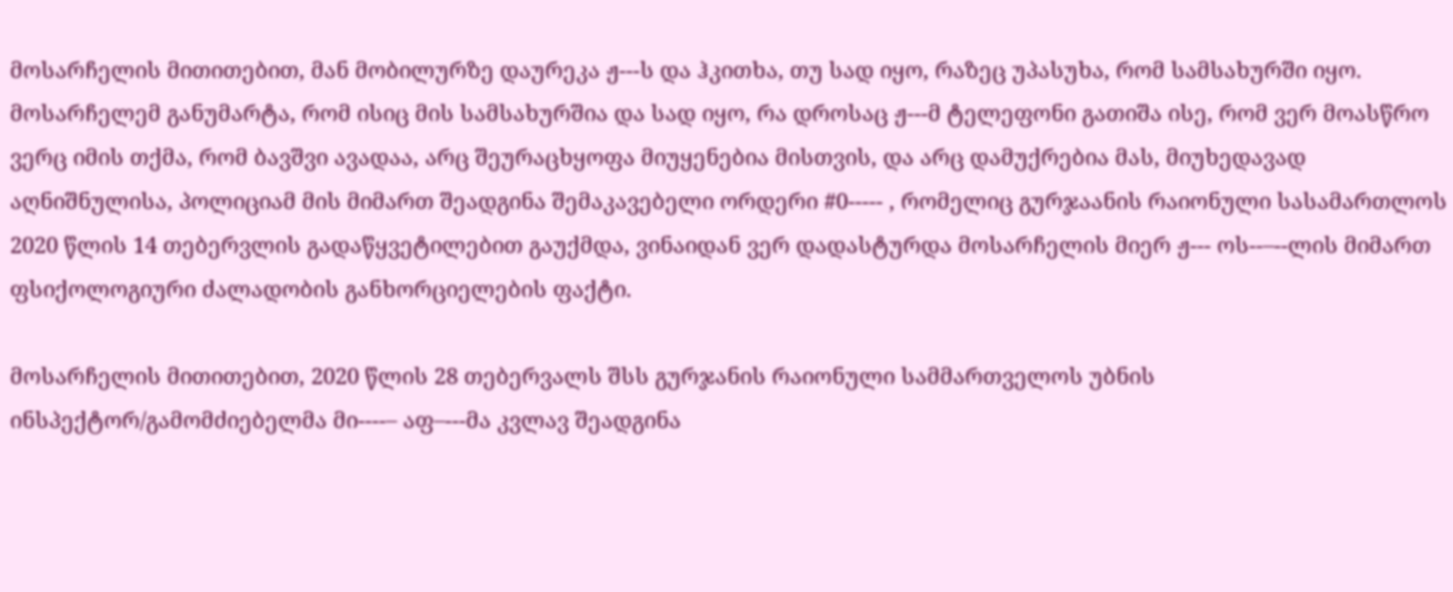მოსარჩელის მითითებით, მან მობილურზე დაურეკა ჟ---ს და ჰკითხა, თუ სად იყო, რაზეც უპასუხა, რომ სამსახურში იყო. მოსარჩელემ განუმარტა, რომ ისიც მის სამსახურშია და სად იყო, რა დროსაც ჟ---მ ტელეფონი გათიშა ისე, რომ ვერ მოასწრო ვერც იმის თქმა, რომ ბავშვი ავადაა, არც შეურაცხყოფა მიუყენებია მისთვის, და არც დამუქრებია მას, მიუხედავად აღნიშნულისა, პოლიციამ მის მიმართ შეადგინა შემაკავებელი ორდერი #0----- , რომელიც გურჯაანის რაიონული სასამართლოს 2020 წლის 14 თებერვლის გადაწყვეტილებით გაუქმდა, ვინაიდან ვერ დადასტურდა მოსარჩელის მიერ ჟ--- ოს--–--ლის მიმართ ფსიქოლოგიური ძალადობის განხორციელების ფაქტი.

მოსარჩელის მითითებით, 2020 წლის 28 თებერვალს შსს გურჯანის რაიონული სამმართველოს უბნის ინსპექტორ/გამომძიებელმა მი----– აფ–---მა კვლავ შეადგინა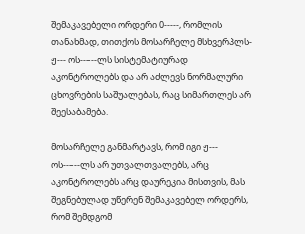შემაკავებელი ორდერი 0-----, რომლის თანახმად, თითქოს მოსარჩელე მსხვერპლს- ჟ--- ოს--–--ლს სისტემატიურად აკონტროლებს და არ აძლევს ნორმალური ცხოვრების საშუალებას, რაც სიმართლეს არ შეესაბამება.

მოსარჩელე განმარტავს, რომ იგი ჟ--- ოს--–--ლს არ უთვალთვალებს, არც აკონტროლებს არც დაურეკია მისთვის, მას შეგნებულად უწერენ შემაკავებელ ორდერს, რომ შემდგომ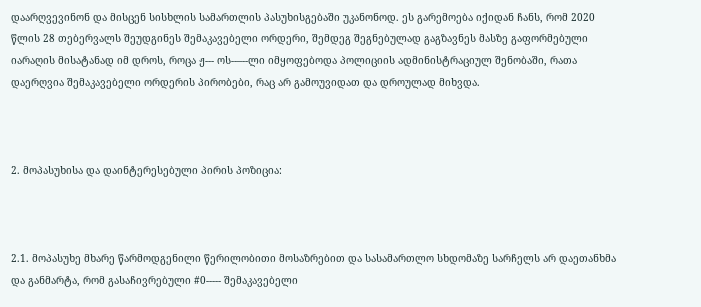დაარღვევინონ და მისცენ სისხლის სამართლის პასუხისგებაში უკანონოდ. ეს გარემოება იქიდან ჩანს, რომ 2020 წლის 28 თებერვალს შეუდგინეს შემაკავებელი ორდერი, შემდეგ შეგნებულად გაგზავნეს მასზე გაფორმებული იარაღის მისატანად იმ დროს, როცა ჟ--- ოს--–--ლი იმყოფებოდა პოლიციის ადმინისტრაციულ შენობაში, რათა დაერღვია შემაკავებელი ორდერის პირობები, რაც არ გამოუვიდათ და დროულად მიხვდა.



2. მოპასუხისა და დაინტერესებული პირის პოზიცია:



2.1. მოპასუხე მხარე წარმოდგენილი წერილობითი მოსაზრებით და სასამართლო სხდომაზე სარჩელს არ დაეთანხმა და განმარტა, რომ გასაჩივრებული #0----- შემაკავებელი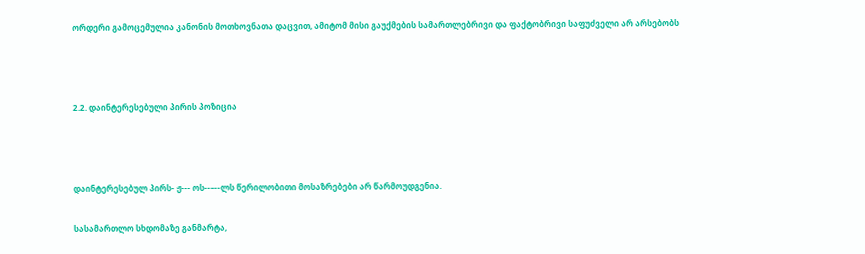ორდერი გამოცემულია კანონის მოთხოვნათა დაცვით, ამიტომ მისი გაუქმების სამართლებრივი და ფაქტობრივი საფუძველი არ არსებობს



2.2. დაინტერესებული პირის პოზიცია



დაინტერესებულ პირს- ჟ--- ოს--–--ლს წერილობითი მოსაზრებები არ წარმოუდგენია.

სასამართლო სხდომაზე განმარტა,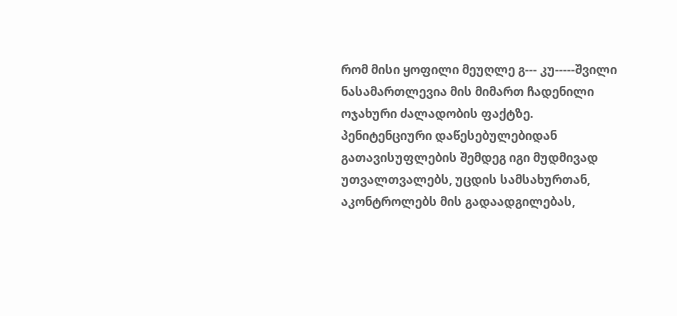რომ მისი ყოფილი მეუღლე გ--- კუ-----შვილი ნასამართლევია მის მიმართ ჩადენილი ოჯახური ძალადობის ფაქტზე. პენიტენციური დაწესებულებიდან გათავისუფლების შემდეგ იგი მუდმივად უთვალთვალებს, უცდის სამსახურთან, აკონტროლებს მის გადაადგილებას,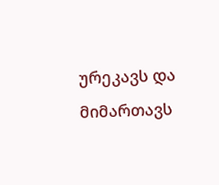ურეკავს და მიმართავს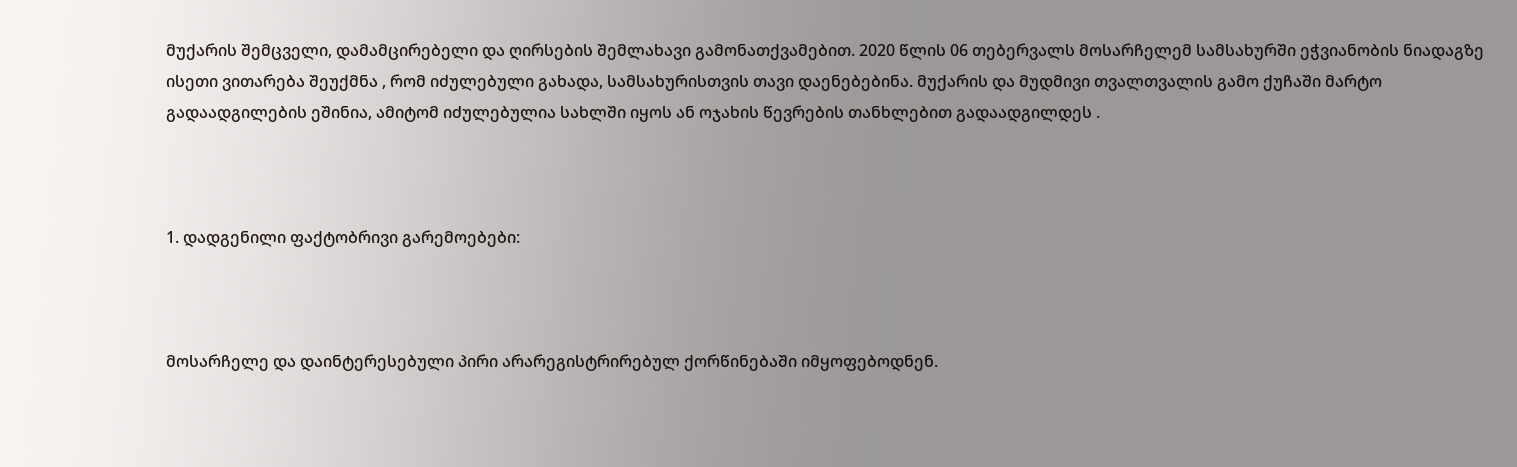მუქარის შემცველი, დამამცირებელი და ღირსების შემლახავი გამონათქვამებით. 2020 წლის 06 თებერვალს მოსარჩელემ სამსახურში ეჭვიანობის ნიადაგზე ისეთი ვითარება შეუქმნა , რომ იძულებული გახადა, სამსახურისთვის თავი დაენებებინა. მუქარის და მუდმივი თვალთვალის გამო ქუჩაში მარტო გადაადგილების ეშინია, ამიტომ იძულებულია სახლში იყოს ან ოჯახის წევრების თანხლებით გადაადგილდეს .



1. დადგენილი ფაქტობრივი გარემოებები:



მოსარჩელე და დაინტერესებული პირი არარეგისტრირებულ ქორწინებაში იმყოფებოდნენ.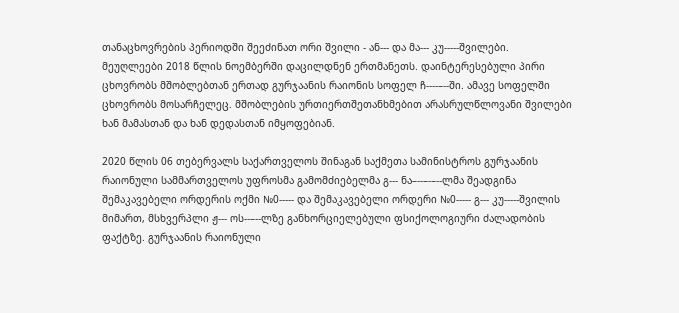თანაცხოვრების პერიოდში შეეძინათ ორი შვილი - ან--- და მა--- კუ-----შვილები. მეუღლეები 2018 წლის ნოემბერში დაცილდნენ ერთმანეთს. დაინტერესებული პირი ცხოვრობს მშობლებთან ერთად გურჯაანის რაიონის სოფელ ჩ----–--ში. ამავე სოფელში ცხოვრობს მოსარჩელეც. მშობლების ურთიერთშეთანხმებით არასრულწლოვანი შვილები ხან მამასთან და ხან დედასთან იმყოფებიან.

2020 წლის 06 თებერვალს საქართველოს შინაგან საქმეთა სამინისტროს გურჯაანის რაიონული სამმართველოს უფროსმა გამომძიებელმა გ--- ნა–--–-–--ლმა შეადგინა შემაკავებელი ორდერის ოქმი №0----- და შემაკავებელი ორდერი №0----- გ--- კუ-----შვილის მიმართ, მსხვერპლი ჟ--- ოს--–--ლზე განხორციელებული ფსიქოლოგიური ძალადობის ფაქტზე. გურჯაანის რაიონული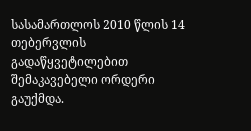სასამართლოს 2010 წლის 14 თებერვლის გადაწყვეტილებით შემაკავებელი ორდერი გაუქმდა.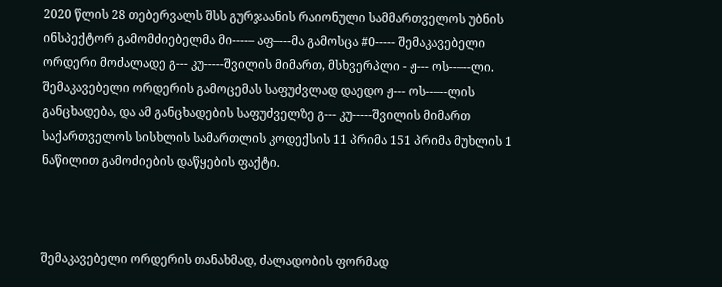2020 წლის 28 თებერვალს შსს გურჯაანის რაიონული სამმართველოს უბნის ინსპექტორ გამომძიებელმა მი----– აფ–---მა გამოსცა #0----- შემაკავებელი ორდერი მოძალადე გ--- კუ-----შვილის მიმართ, მსხვერპლი - ჟ--- ოს--–--ლი. შემაკავებელი ორდერის გამოცემას საფუძვლად დაედო ჟ--- ოს--–--ლის განცხადება, და ამ განცხადების საფუძველზე გ--- კუ-----შვილის მიმართ საქართველოს სისხლის სამართლის კოდექსის 11 პრიმა 151 პრიმა მუხლის 1 ნაწილით გამოძიების დაწყების ფაქტი.



შემაკავებელი ორდერის თანახმად, ძალადობის ფორმად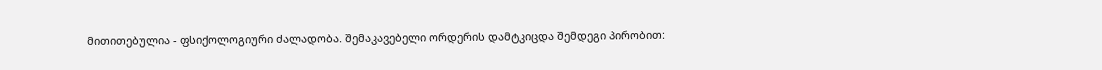მითითებულია - ფსიქოლოგიური ძალადობა. შემაკავებელი ორდერის დამტკიცდა შემდეგი პირობით: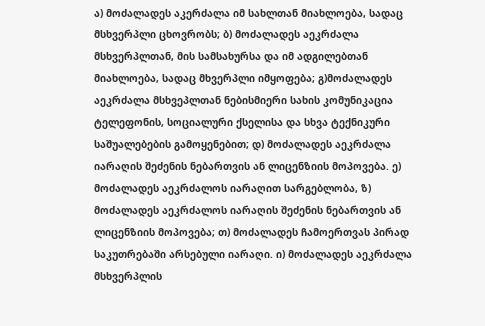ა) მოძალადეს აკერძალა იმ სახლთან მიახლოება, სადაც მსხვერპლი ცხოვრობს; ბ) მოძალადეს აეკრძალა მსხვერპლთან, მის სამსახურსა და იმ ადგილებთან მიახლოება, სადაც მხვერპლი იმყოფება; გ)მოძალადეს აეკრძალა მსხვეპლთან ნებისმიერი სახის კომუნიკაცია ტელეფონის, სოციალური ქსელისა და სხვა ტექნიკური საშუალებების გამოყენებით; დ) მოძალადეს აეკრძალა იარაღის შეძენის ნებართვის ან ლიცენზიის მოპოვება. ე) მოძალადეს აეკრძალოს იარაღით სარგებლობა, ზ) მოძალადეს აეკრძალოს იარაღის შეძენის ნებართვის ან ლიცენზიის მოპოვება; თ) მოძალადეს ჩამოერთვას პირად საკუთრებაში არსებული იარაღი. ი) მოძალადეს აეკრძალა მსხვერპლის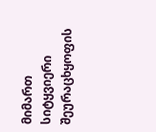მიმართ სიტყვიერი შეურაცხყოფის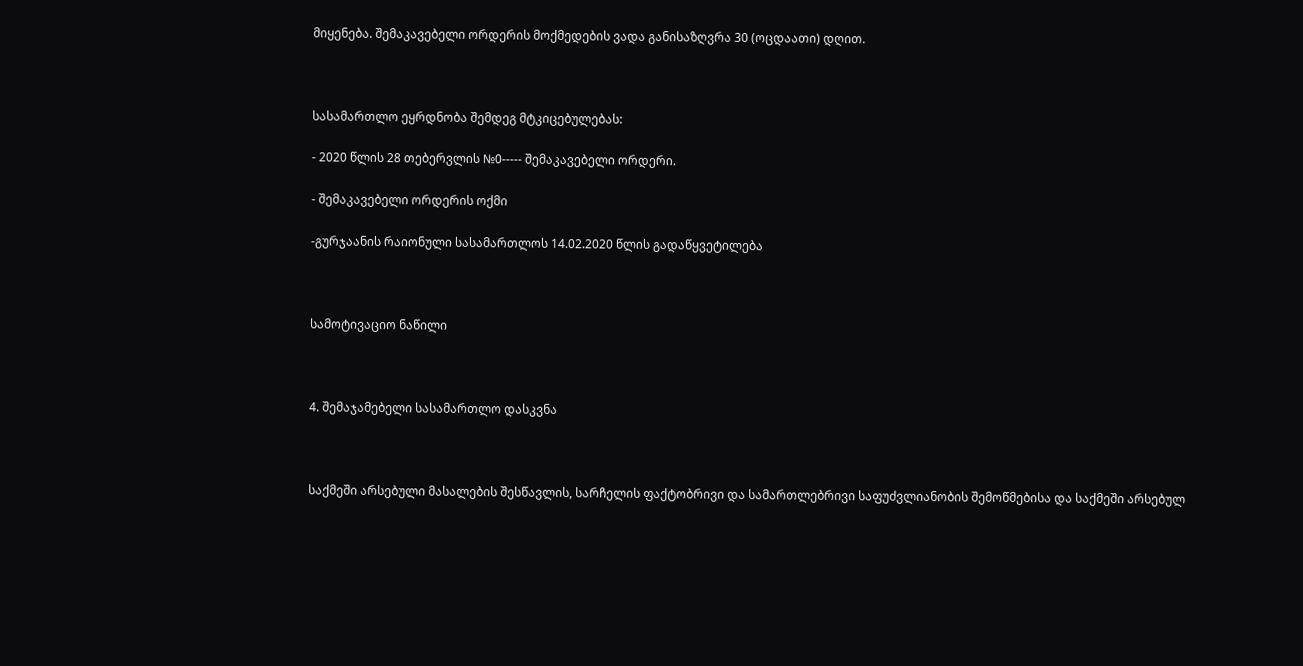მიყენება. შემაკავებელი ორდერის მოქმედების ვადა განისაზღვრა 30 (ოცდაათი) დღით.



სასამართლო ეყრდნობა შემდეგ მტკიცებულებას:

- 2020 წლის 28 თებერვლის №0----- შემაკავებელი ორდერი.

- შემაკავებელი ორდერის ოქმი

-გურჯაანის რაიონული სასამართლოს 14.02.2020 წლის გადაწყვეტილება



სამოტივაციო ნაწილი



4. შემაჯამებელი სასამართლო დასკვნა



საქმეში არსებული მასალების შესწავლის, სარჩელის ფაქტობრივი და სამართლებრივი საფუძვლიანობის შემოწმებისა და საქმეში არსებულ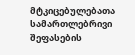მტკიცებულებათა სამართლებრივი შეფასების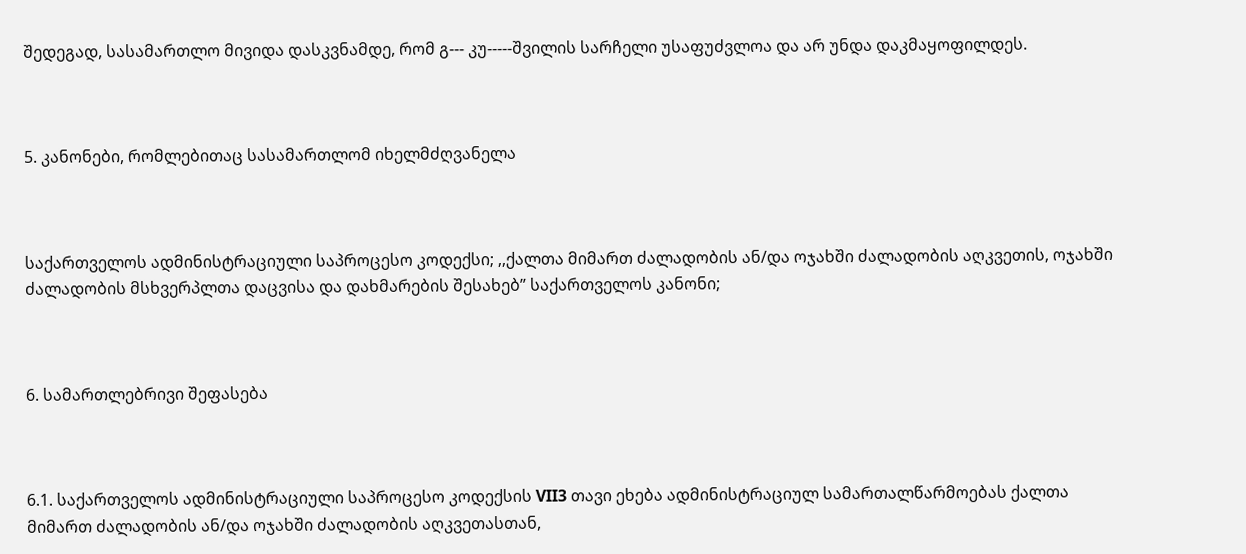შედეგად, სასამართლო მივიდა დასკვნამდე, რომ გ--- კუ-----შვილის სარჩელი უსაფუძვლოა და არ უნდა დაკმაყოფილდეს.



5. კანონები, რომლებითაც სასამართლომ იხელმძღვანელა



საქართველოს ადმინისტრაციული საპროცესო კოდექსი; ,,ქალთა მიმართ ძალადობის ან/და ოჯახში ძალადობის აღკვეთის, ოჯახში ძალადობის მსხვერპლთა დაცვისა და დახმარების შესახებ” საქართველოს კანონი;



6. სამართლებრივი შეფასება



6.1. საქართველოს ადმინისტრაციული საპროცესო კოდექსის VII3 თავი ეხება ადმინისტრაციულ სამართალწარმოებას ქალთა მიმართ ძალადობის ან/და ოჯახში ძალადობის აღკვეთასთან,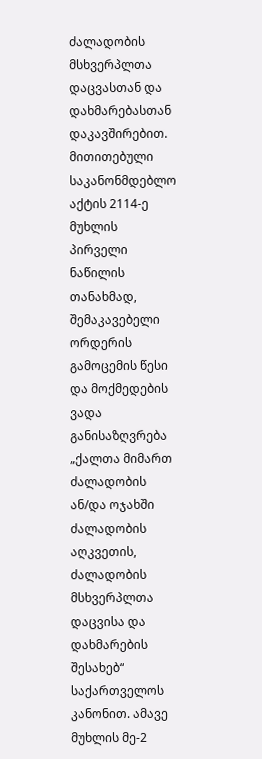ძალადობის მსხვერპლთა დაცვასთან და დახმარებასთან დაკავშირებით. მითითებული საკანონმდებლო აქტის 2114-ე მუხლის პირველი ნაწილის თანახმად, შემაკავებელი ორდერის გამოცემის წესი და მოქმედების ვადა განისაზღვრება „ქალთა მიმართ ძალადობის ან/და ოჯახში ძალადობის აღკვეთის, ძალადობის მსხვერპლთა დაცვისა და დახმარების შესახებ“ საქართველოს კანონით. ამავე მუხლის მე-2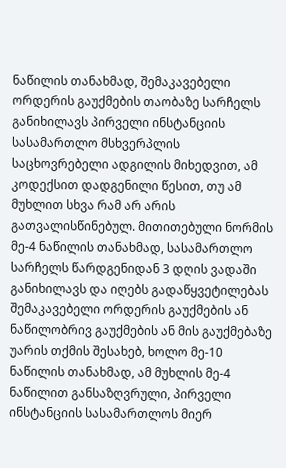ნაწილის თანახმად, შემაკავებელი ორდერის გაუქმების თაობაზე სარჩელს განიხილავს პირველი ინსტანციის სასამართლო მსხვერპლის საცხოვრებელი ადგილის მიხედვით, ამ კოდექსით დადგენილი წესით, თუ ამ მუხლით სხვა რამ არ არის გათვალისწინებულ. მითითებული ნორმის მე-4 ნაწილის თანახმად, სასამართლო სარჩელს წარდგენიდან 3 დღის ვადაში განიხილავს და იღებს გადაწყვეტილებას შემაკავებელი ორდერის გაუქმების ან ნაწილობრივ გაუქმების ან მის გაუქმებაზე უარის თქმის შესახებ, ხოლო მე-10 ნაწილის თანახმად, ამ მუხლის მე-4 ნაწილით განსაზღვრული, პირველი ინსტანციის სასამართლოს მიერ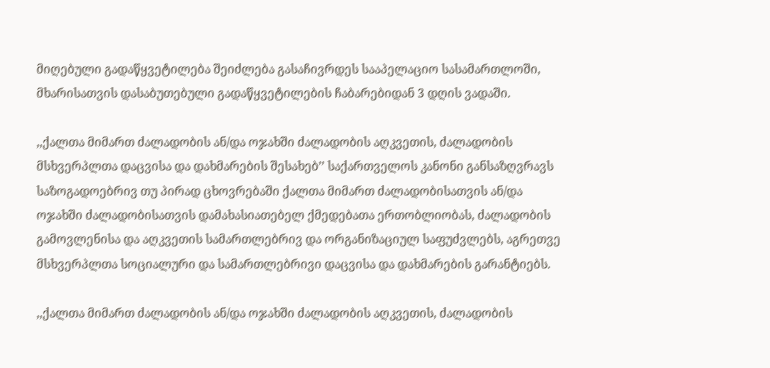მიღებული გადაწყვეტილება შეიძლება გასაჩივრდეს სააპელაციო სასამართლოში, მხარისათვის დასაბუთებული გადაწყვეტილების ჩაბარებიდან 3 დღის ვადაში.

,,ქალთა მიმართ ძალადობის ან/და ოჯახში ძალადობის აღკვეთის, ძალადობის მსხვერპლთა დაცვისა და დახმარების შესახებ’’ საქართველოს კანონი განსაზღვრავს საზოგადოებრივ თუ პირად ცხოვრებაში ქალთა მიმართ ძალადობისათვის ან/და ოჯახში ძალადობისათვის დამახასიათებელ ქმედებათა ერთობლიობას, ძალადობის გამოვლენისა და აღკვეთის სამართლებრივ და ორგანიზაციულ საფუძვლებს, აგრეთვე მსხვერპლთა სოციალური და სამართლებრივი დაცვისა და დახმარების გარანტიებს.

,,ქალთა მიმართ ძალადობის ან/და ოჯახში ძალადობის აღკვეთის, ძალადობის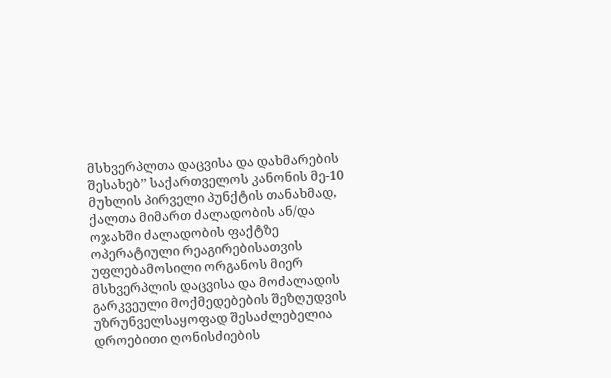მსხვერპლთა დაცვისა და დახმარების შესახებ’’ საქართველოს კანონის მე-10 მუხლის პირველი პუნქტის თანახმად, ქალთა მიმართ ძალადობის ან/და ოჯახში ძალადობის ფაქტზე ოპერატიული რეაგირებისათვის უფლებამოსილი ორგანოს მიერ მსხვერპლის დაცვისა და მოძალადის გარკვეული მოქმედებების შეზღუდვის უზრუნველსაყოფად შესაძლებელია დროებითი ღონისძიების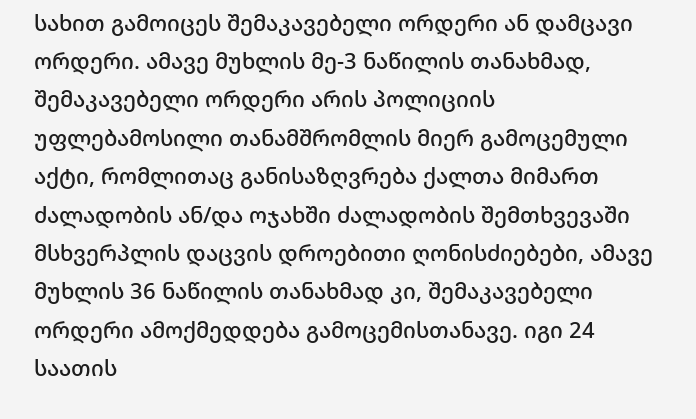სახით გამოიცეს შემაკავებელი ორდერი ან დამცავი ორდერი. ამავე მუხლის მე-3 ნაწილის თანახმად, შემაკავებელი ორდერი არის პოლიციის უფლებამოსილი თანამშრომლის მიერ გამოცემული აქტი, რომლითაც განისაზღვრება ქალთა მიმართ ძალადობის ან/და ოჯახში ძალადობის შემთხვევაში მსხვერპლის დაცვის დროებითი ღონისძიებები, ამავე მუხლის 36 ნაწილის თანახმად კი, შემაკავებელი ორდერი ამოქმედდება გამოცემისთანავე. იგი 24 საათის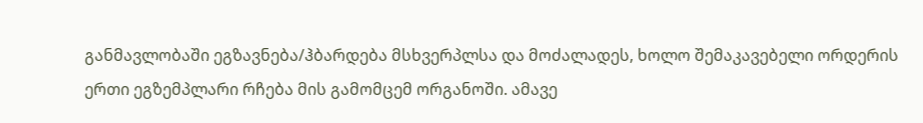განმავლობაში ეგზავნება/ჰბარდება მსხვერპლსა და მოძალადეს, ხოლო შემაკავებელი ორდერის ერთი ეგზემპლარი რჩება მის გამომცემ ორგანოში. ამავე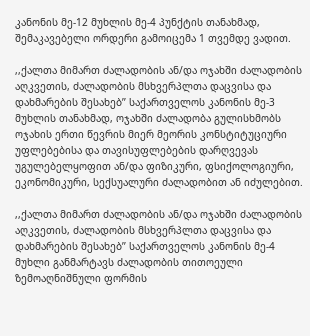კანონის მე-12 მუხლის მე-4 პუნქტის თანახმად, შემაკავებელი ორდერი გამოიცემა 1 თვემდე ვადით.

,,ქალთა მიმართ ძალადობის ან/და ოჯახში ძალადობის აღკვეთის, ძალადობის მსხვერპლთა დაცვისა და დახმარების შესახებ’’ საქართველოს კანონის მე-3 მუხლის თანახმად, ოჯახში ძალადობა გულისხმობს ოჯახის ერთი წევრის მიერ მეორის კონსტიტუციური უფლებებისა და თავისუფლებების დარღვევას უგულებელყოფით ან/და ფიზიკური, ფსიქოლოგიური, ეკონომიკური, სექსუალური ძალადობით ან იძულებით.

,,ქალთა მიმართ ძალადობის ან/და ოჯახში ძალადობის აღკვეთის, ძალადობის მსხვერპლთა დაცვისა და დახმარების შესახებ’’ საქართველოს კანონის მე-4 მუხლი განმარტავს ძალადობის თითოეული ზემოაღნიშნული ფორმის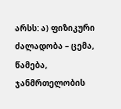არსს: ა) ფიზიკური ძალადობა – ცემა, წამება, ჯანმრთელობის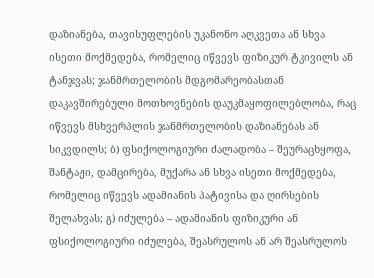დაზიანება, თავისუფლების უკანონო აღკვეთა ან სხვა ისეთი მოქმედება, რომელიც იწვევს ფიზიკურ ტკივილს ან ტანჯვას; ჯანმრთელობის მდგომარეობასთან დაკავშირებული მოთხოვნების დაუკმაყოფილებლობა, რაც იწვევს მსხვერპლის ჯანმრთელობის დაზიანებას ან სიკვდილს; ბ) ფსიქოლოგიური ძალადობა – შეურაცხყოფა, შანტაჟი, დამცირება, მუქარა ან სხვა ისეთი მოქმედება, რომელიც იწვევს ადამიანის პატივისა და ღირსების შელახვას; გ) იძულება – ადამიანის ფიზიკური ან ფსიქოლოგიური იძულება, შეასრულოს ან არ შეასრულოს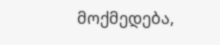მოქმედება,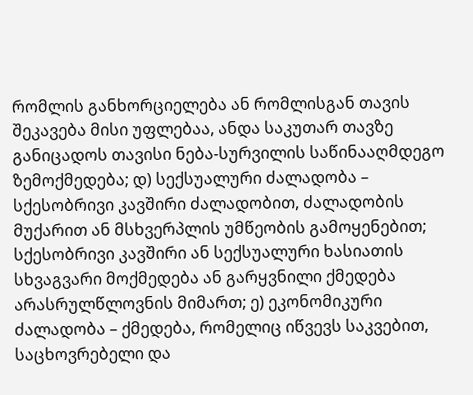რომლის განხორციელება ან რომლისგან თავის შეკავება მისი უფლებაა, ანდა საკუთარ თავზე განიცადოს თავისი ნება-სურვილის საწინააღმდეგო ზემოქმედება; დ) სექსუალური ძალადობა – სქესობრივი კავშირი ძალადობით, ძალადობის მუქარით ან მსხვერპლის უმწეობის გამოყენებით; სქესობრივი კავშირი ან სექსუალური ხასიათის სხვაგვარი მოქმედება ან გარყვნილი ქმედება არასრულწლოვნის მიმართ; ე) ეკონომიკური ძალადობა – ქმედება, რომელიც იწვევს საკვებით, საცხოვრებელი და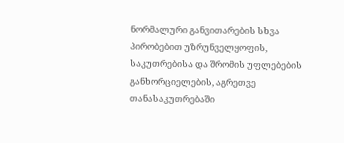ნორმალური განვითარების სხვა პირობებით უზრუნველყოფის, საკუთრებისა და შრომის უფლებების განხორციელების, აგრეთვე თანასაკუთრებაში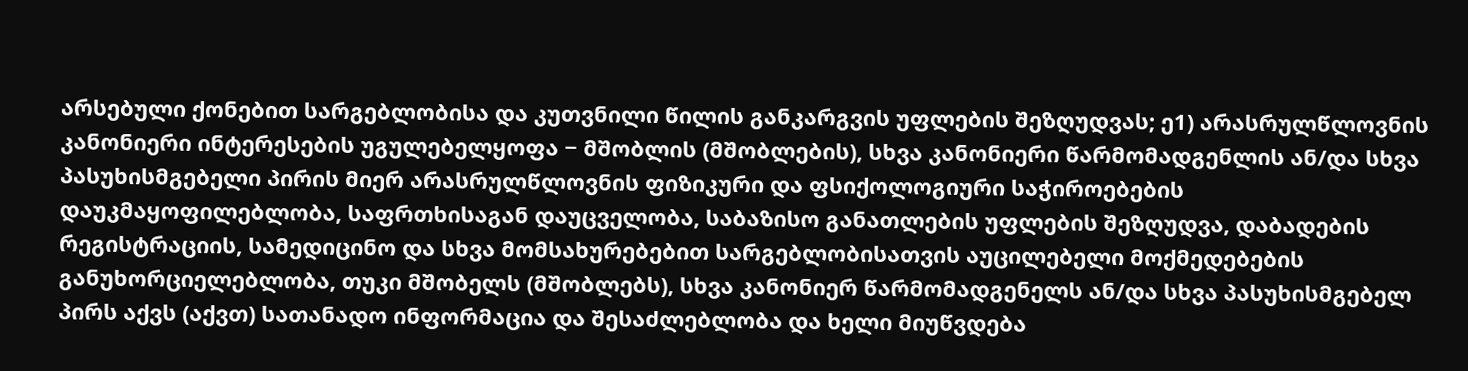არსებული ქონებით სარგებლობისა და კუთვნილი წილის განკარგვის უფლების შეზღუდვას; ე1) არასრულწლოვნის კანონიერი ინტერესების უგულებელყოფა − მშობლის (მშობლების), სხვა კანონიერი წარმომადგენლის ან/და სხვა პასუხისმგებელი პირის მიერ არასრულწლოვნის ფიზიკური და ფსიქოლოგიური საჭიროებების დაუკმაყოფილებლობა, საფრთხისაგან დაუცველობა, საბაზისო განათლების უფლების შეზღუდვა, დაბადების რეგისტრაციის, სამედიცინო და სხვა მომსახურებებით სარგებლობისათვის აუცილებელი მოქმედებების განუხორციელებლობა, თუკი მშობელს (მშობლებს), სხვა კანონიერ წარმომადგენელს ან/და სხვა პასუხისმგებელ პირს აქვს (აქვთ) სათანადო ინფორმაცია და შესაძლებლობა და ხელი მიუწვდება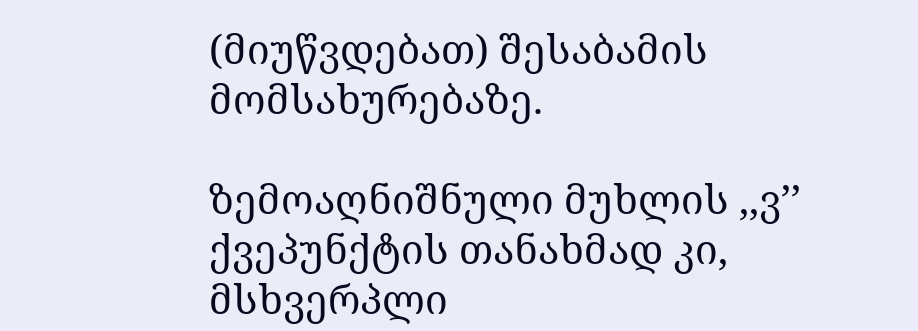(მიუწვდებათ) შესაბამის მომსახურებაზე.

ზემოაღნიშნული მუხლის ,,ვ’’ ქვეპუნქტის თანახმად კი, მსხვერპლი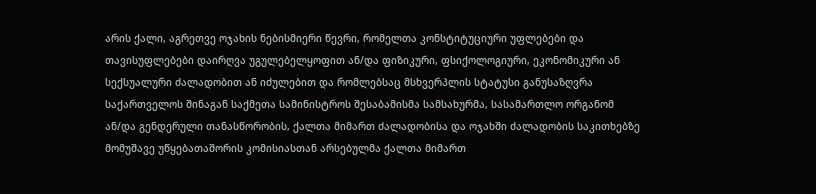არის ქალი, აგრეთვე ოჯახის ნებისმიერი წევრი, რომელთა კონსტიტუციური უფლებები და თავისუფლებები დაირღვა უგულებელყოფით ან/და ფიზიკური, ფსიქოლოგიური, ეკონომიკური ან სექსუალური ძალადობით ან იძულებით და რომლებსაც მსხვერპლის სტატუსი განუსაზღვრა საქართველოს შინაგან საქმეთა სამინისტროს შესაბამისმა სამსახურმა, სასამართლო ორგანომ ან/და გენდერული თანასწორობის, ქალთა მიმართ ძალადობისა და ოჯახში ძალადობის საკითხებზე მომუშავე უწყებათაშორის კომისიასთან არსებულმა ქალთა მიმართ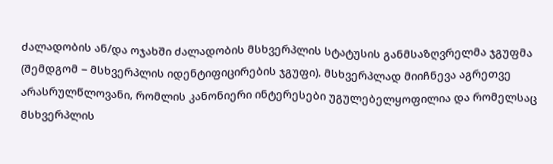ძალადობის ან/და ოჯახში ძალადობის მსხვერპლის სტატუსის განმსაზღვრელმა ჯგუფმა (შემდგომ − მსხვერპლის იდენტიფიცირების ჯგუფი). მსხვერპლად მიიჩნევა აგრეთვე არასრულწლოვანი, რომლის კანონიერი ინტერესები უგულებელყოფილია და რომელსაც მსხვერპლის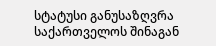სტატუსი განუსაზღვრა საქართველოს შინაგან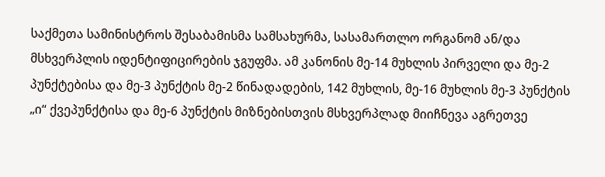საქმეთა სამინისტროს შესაბამისმა სამსახურმა, სასამართლო ორგანომ ან/და მსხვერპლის იდენტიფიცირების ჯგუფმა. ამ კანონის მე-14 მუხლის პირველი და მე-2 პუნქტებისა და მე-3 პუნქტის მე-2 წინადადების, 142 მუხლის, მე-16 მუხლის მე-3 პუნქტის „ი“ ქვეპუნქტისა და მე-6 პუნქტის მიზნებისთვის მსხვერპლად მიიჩნევა აგრეთვე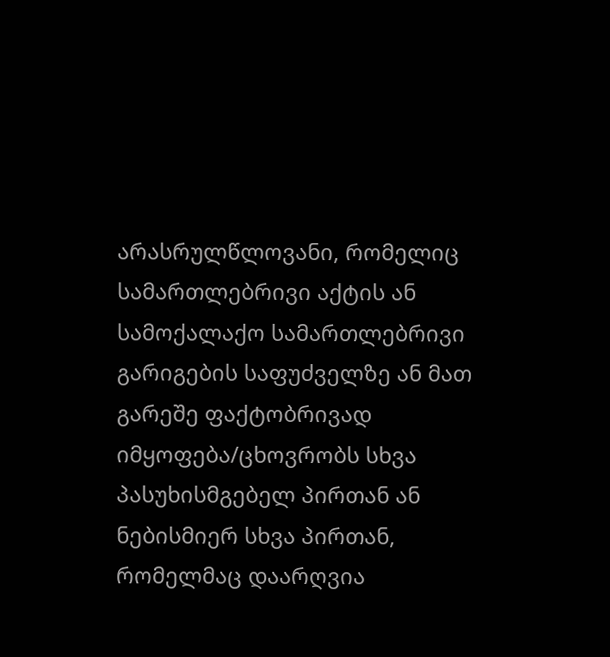არასრულწლოვანი, რომელიც სამართლებრივი აქტის ან სამოქალაქო სამართლებრივი გარიგების საფუძველზე ან მათ გარეშე ფაქტობრივად იმყოფება/ცხოვრობს სხვა პასუხისმგებელ პირთან ან ნებისმიერ სხვა პირთან, რომელმაც დაარღვია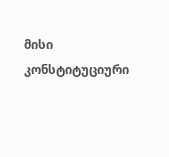მისი კონსტიტუციური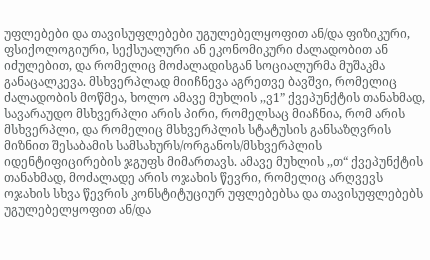უფლებები და თავისუფლებები უგულებელყოფით ან/და ფიზიკური, ფსიქოლოგიური, სექსუალური ან ეკონომიკური ძალადობით ან იძულებით, და რომელიც მოძალადისგან სოციალურმა მუშაკმა განაცალკევა. მსხვერპლად მიიჩნევა აგრეთვე ბავშვი, რომელიც ძალადობის მოწმეა, ხოლო ამავე მუხლის ,,ვ1” ქვეპუნქტის თანახმად, სავარაუდო მსხვერპლი არის პირი, რომელსაც მიაჩნია, რომ არის მსხვერპლი, და რომელიც მსხვერპლის სტატუსის განსაზღვრის მიზნით შესაბამის სამსახურს/ორგანოს/მსხვერპლის იდენტიფიცირების ჯგუფს მიმართავს. ამავე მუხლის ,,თ“ ქვეპუნქტის თანახმად, მოძალადე არის ოჯახის წევრი, რომელიც არღვევს ოჯახის სხვა წევრის კონსტიტუციურ უფლებებსა და თავისუფლებებს უგულებელყოფით ან/და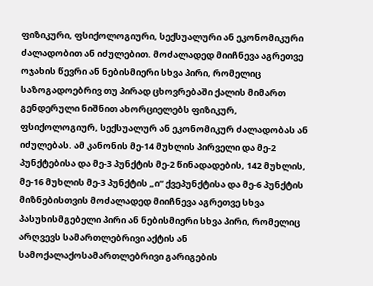ფიზიკური, ფსიქოლოგიური, სექსუალური ან ეკონომიკური ძალადობით ან იძულებით. მოძალადედ მიიჩნევა აგრეთვე ოჯახის წევრი ან ნებისმიერი სხვა პირი, რომელიც საზოგადოებრივ თუ პირად ცხოვრებაში ქალის მიმართ გენდერული ნიშნით ახორციელებს ფიზიკურ, ფსიქოლოგიურ, სექსუალურ ან ეკონომიკურ ძალადობას ან იძულებას. ამ კანონის მე-14 მუხლის პირველი და მე-2 პუნქტებისა და მე-3 პუნქტის მე-2 წინადადების, 142 მუხლის, მე-16 მუხლის მე-3 პუნქტის „ი“ ქვეპუნქტისა და მე-6 პუნქტის მიზნებისთვის მოძალადედ მიიჩნევა აგრეთვე სხვა პასუხისმგებელი პირი ან ნებისმიერი სხვა პირი, რომელიც არღვევს სამართლებრივი აქტის ან სამოქალაქოსამართლებრივი გარიგების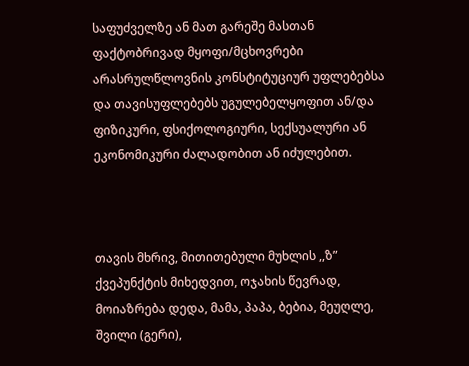საფუძველზე ან მათ გარეშე მასთან ფაქტობრივად მყოფი/მცხოვრები არასრულწლოვნის კონსტიტუციურ უფლებებსა და თავისუფლებებს უგულებელყოფით ან/და ფიზიკური, ფსიქოლოგიური, სექსუალური ან ეკონომიკური ძალადობით ან იძულებით.



თავის მხრივ, მითითებული მუხლის ,,ზ” ქვეპუნქტის მიხედვით, ოჯახის წევრად, მოიაზრება დედა, მამა, პაპა, ბებია, მეუღლე, შვილი (გერი),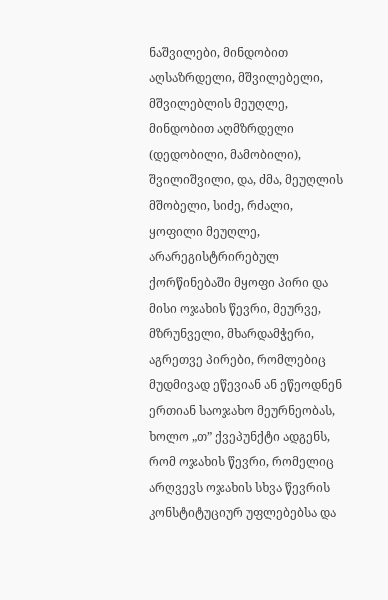ნაშვილები, მინდობით აღსაზრდელი, მშვილებელი, მშვილებლის მეუღლე, მინდობით აღმზრდელი (დედობილი, მამობილი), შვილიშვილი, და, ძმა, მეუღლის მშობელი, სიძე, რძალი, ყოფილი მეუღლე, არარეგისტრირებულ ქორწინებაში მყოფი პირი და მისი ოჯახის წევრი, მეურვე, მზრუნველი, მხარდამჭერი, აგრეთვე პირები, რომლებიც მუდმივად ეწევიან ან ეწეოდნენ ერთიან საოჯახო მეურნეობას, ხოლო „თ” ქვეპუნქტი ადგენს, რომ ოჯახის წევრი, რომელიც არღვევს ოჯახის სხვა წევრის კონსტიტუციურ უფლებებსა და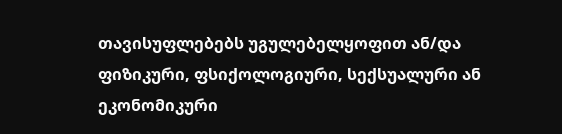თავისუფლებებს უგულებელყოფით ან/და ფიზიკური, ფსიქოლოგიური, სექსუალური ან ეკონომიკური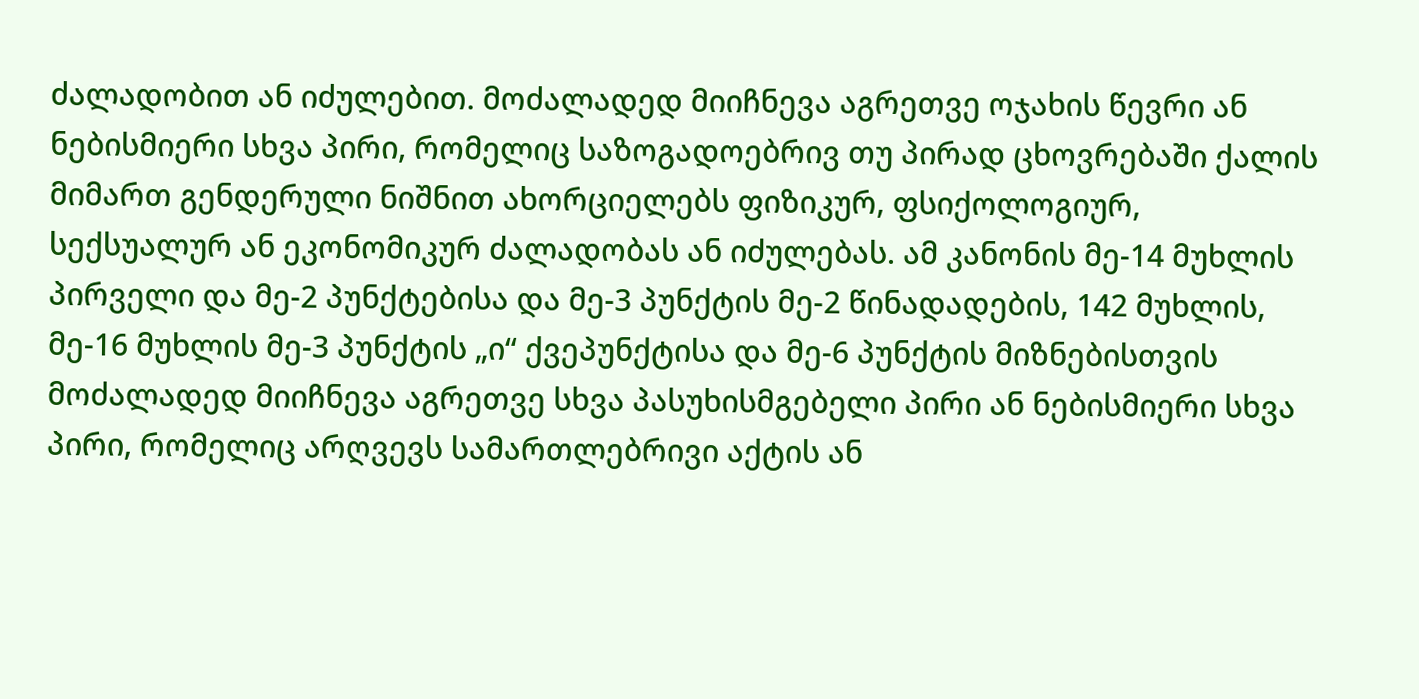ძალადობით ან იძულებით. მოძალადედ მიიჩნევა აგრეთვე ოჯახის წევრი ან ნებისმიერი სხვა პირი, რომელიც საზოგადოებრივ თუ პირად ცხოვრებაში ქალის მიმართ გენდერული ნიშნით ახორციელებს ფიზიკურ, ფსიქოლოგიურ, სექსუალურ ან ეკონომიკურ ძალადობას ან იძულებას. ამ კანონის მე-14 მუხლის პირველი და მე-2 პუნქტებისა და მე-3 პუნქტის მე-2 წინადადების, 142 მუხლის, მე-16 მუხლის მე-3 პუნქტის „ი“ ქვეპუნქტისა და მე-6 პუნქტის მიზნებისთვის მოძალადედ მიიჩნევა აგრეთვე სხვა პასუხისმგებელი პირი ან ნებისმიერი სხვა პირი, რომელიც არღვევს სამართლებრივი აქტის ან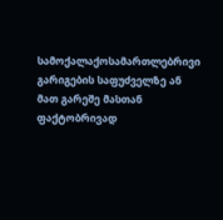სამოქალაქოსამართლებრივი გარიგების საფუძველზე ან მათ გარეშე მასთან ფაქტობრივად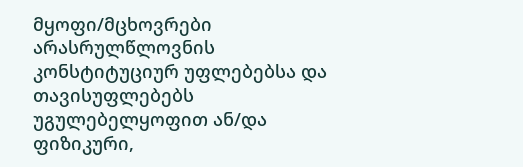მყოფი/მცხოვრები არასრულწლოვნის კონსტიტუციურ უფლებებსა და თავისუფლებებს უგულებელყოფით ან/და ფიზიკური,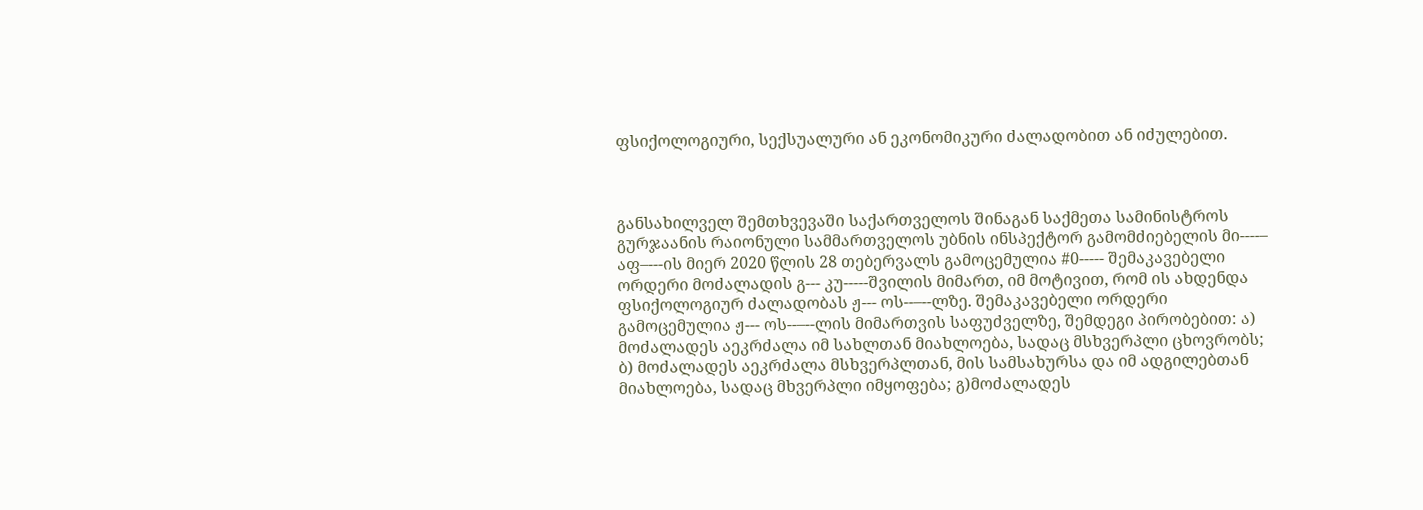ფსიქოლოგიური, სექსუალური ან ეკონომიკური ძალადობით ან იძულებით.



განსახილველ შემთხვევაში საქართველოს შინაგან საქმეთა სამინისტროს გურჯაანის რაიონული სამმართველოს უბნის ინსპექტორ გამომძიებელის მი----– აფ–---ის მიერ 2020 წლის 28 თებერვალს გამოცემულია #0----- შემაკავებელი ორდერი მოძალადის გ--- კუ-----შვილის მიმართ, იმ მოტივით, რომ ის ახდენდა ფსიქოლოგიურ ძალადობას ჟ--- ოს--–--ლზე. შემაკავებელი ორდერი გამოცემულია ჟ--- ოს--–--ლის მიმართვის საფუძველზე, შემდეგი პირობებით: ა) მოძალადეს აეკრძალა იმ სახლთან მიახლოება, სადაც მსხვერპლი ცხოვრობს; ბ) მოძალადეს აეკრძალა მსხვერპლთან, მის სამსახურსა და იმ ადგილებთან მიახლოება, სადაც მხვერპლი იმყოფება; გ)მოძალადეს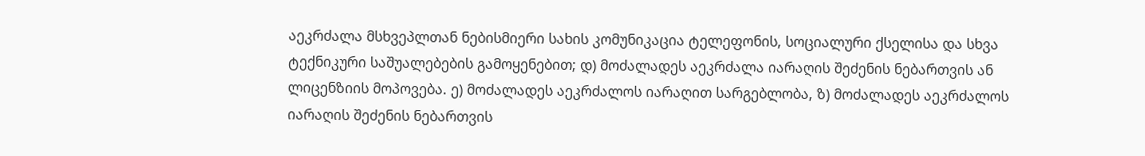აეკრძალა მსხვეპლთან ნებისმიერი სახის კომუნიკაცია ტელეფონის, სოციალური ქსელისა და სხვა ტექნიკური საშუალებების გამოყენებით; დ) მოძალადეს აეკრძალა იარაღის შეძენის ნებართვის ან ლიცენზიის მოპოვება. ე) მოძალადეს აეკრძალოს იარაღით სარგებლობა, ზ) მოძალადეს აეკრძალოს იარაღის შეძენის ნებართვის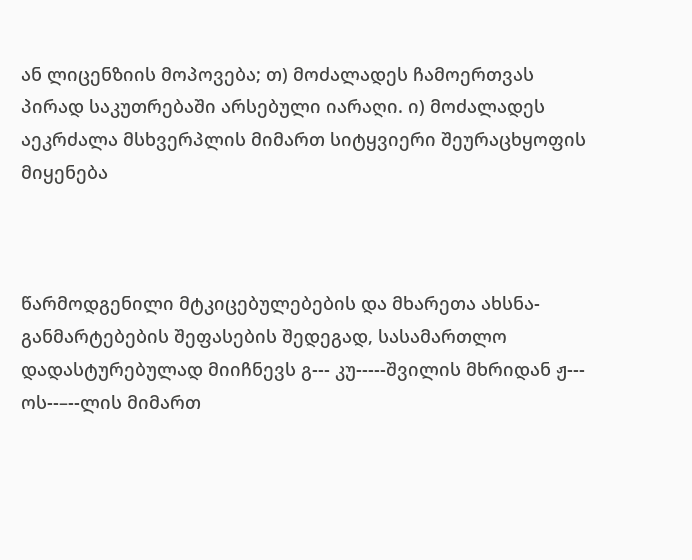ან ლიცენზიის მოპოვება; თ) მოძალადეს ჩამოერთვას პირად საკუთრებაში არსებული იარაღი. ი) მოძალადეს აეკრძალა მსხვერპლის მიმართ სიტყვიერი შეურაცხყოფის მიყენება



წარმოდგენილი მტკიცებულებების და მხარეთა ახსნა-განმარტებების შეფასების შედეგად, სასამართლო დადასტურებულად მიიჩნევს გ--- კუ-----შვილის მხრიდან ჟ--- ოს--–--ლის მიმართ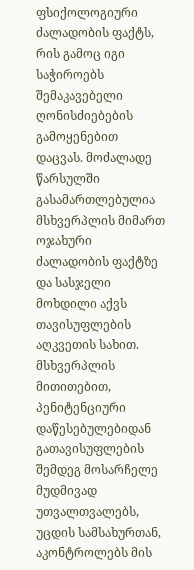ფსიქოლოგიური ძალადობის ფაქტს, რის გამოც იგი საჭიროებს შემაკავებელი ღონისძიებების გამოყენებით დაცვას. მოძალადე წარსულში გასამართლებულია მსხვერპლის მიმართ ოჯახური ძალადობის ფაქტზე და სასჯელი მოხდილი აქვს თავისუფლების აღკვეთის სახით. მსხვერპლის მითითებით, პენიტენციური დაწესებულებიდან გათავისუფლების შემდეგ მოსარჩელე მუდმივად უთვალთვალებს, უცდის სამსახურთან, აკონტროლებს მის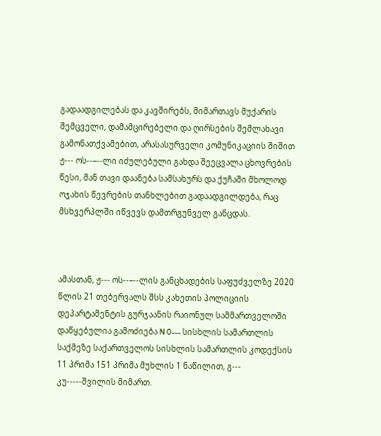გადაადგილებას და კავშირებს, მიმართავს მუქარის შემცველი, დამამცირებელი და ღირსების შემლახავი გამონათქვამებით, არასასურველი კომუნიკაციის შიშით ჟ--- ოს--–--ლი იძულებული გახდა შეეცვალა ცხოვრების წესი, მან თავი დაანება სამსახურს და ქუჩაში მხოლოდ ოჯახის წევრების თანხლებით გადაადგილდება, რაც მსხვერპლში იწვევს დამთრგუნველ განცდას.



ამასთან, ჟ--- ოს--–--ლის განცხადების საფუძველზე 2020 წლის 21 თებერვალს შსს კახეთის პოლიციის დეპარტამენტის გურჯაანის რაიონულ სამმართველოში დაწყებულია გამოძიება N 0--- სისხლის სამართლის საქმეზე საქართველოს სისხლის სამართლის კოდექსის 11 პრიმა 151 პრიმა მუხლის 1 ნაწილით, გ--- კუ-----შვილის მიმართ.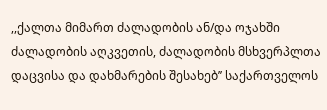,,ქალთა მიმართ ძალადობის ან/და ოჯახში ძალადობის აღკვეთის, ძალადობის მსხვერპლთა დაცვისა და დახმარების შესახებ’’ საქართველოს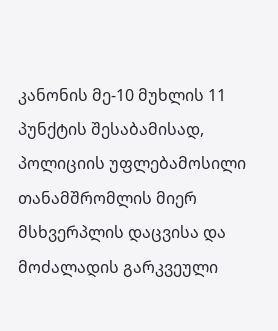კანონის მე-10 მუხლის 11 პუნქტის შესაბამისად, პოლიციის უფლებამოსილი თანამშრომლის მიერ მსხვერპლის დაცვისა და მოძალადის გარკვეული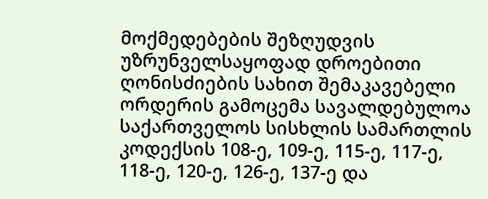მოქმედებების შეზღუდვის უზრუნველსაყოფად დროებითი ღონისძიების სახით შემაკავებელი ორდერის გამოცემა სავალდებულოა საქართველოს სისხლის სამართლის კოდექსის 108-ე, 109-ე, 115-ე, 117-ე, 118-ე, 120-ე, 126-ე, 137-ე და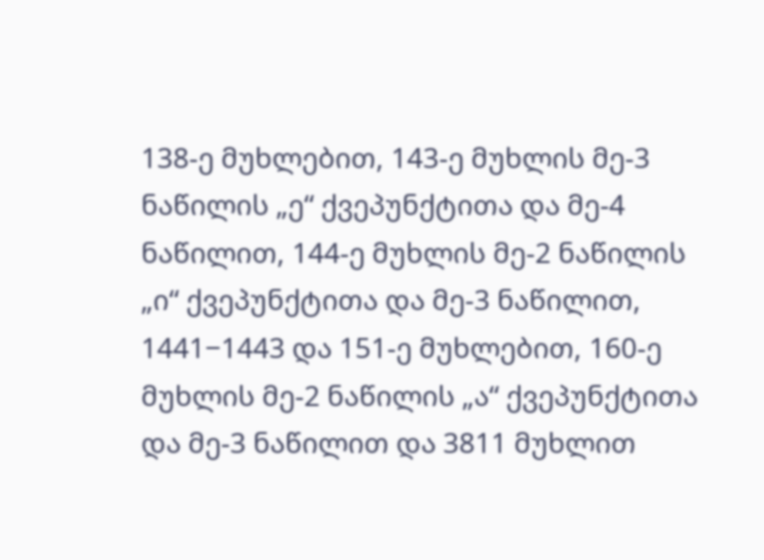138-ე მუხლებით, 143-ე მუხლის მე-3 ნაწილის „ე“ ქვეპუნქტითა და მე-4 ნაწილით, 144-ე მუხლის მე-2 ნაწილის „ი“ ქვეპუნქტითა და მე-3 ნაწილით, 1441−1443 და 151-ე მუხლებით, 160-ე მუხლის მე-2 ნაწილის „ა“ ქვეპუნქტითა და მე-3 ნაწილით და 3811 მუხლით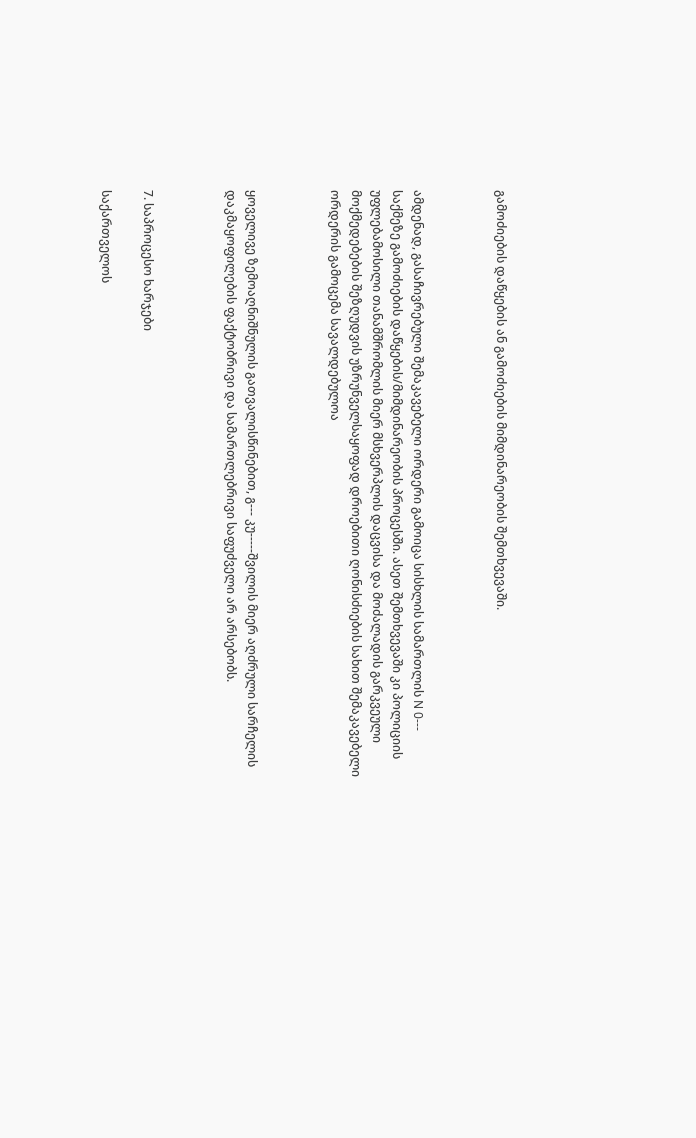გამოძიების დაწყების ან გამოძიების მიმდინარეობის შემთხვევაში.



ამდენად, გასაჩივრებული შემაკავებელი ორდერი გამოიცა სისხლის სამართლის N 0--- საქმეზე გამოძიების დაწყების/მიმდინარეობის პროცესში. ასეთ შემთხვევაში კი პოლიციის უფლებამოსილი თანამშრომლის მიერ მსხვერპლის დაცვისა და მოძალადის გარკვეული მოქმედებების შეზღუდვის უზრუნველსაყოფად დროებითი ღონისძიების სახით შემაკავებელი ორდერის გამოცემა სავალდებულოა



ყოველივე ზემოაღნიშნულის გათვალისწინებით, გ--- კუ-----შვილის მიერ აღძრული სარჩელის დაკმაყოფილების ფაქტობრივი და სამართლებრივი საფუძველი არ არსებობს.



7. საპროცესო ხარჯები

საქართველოს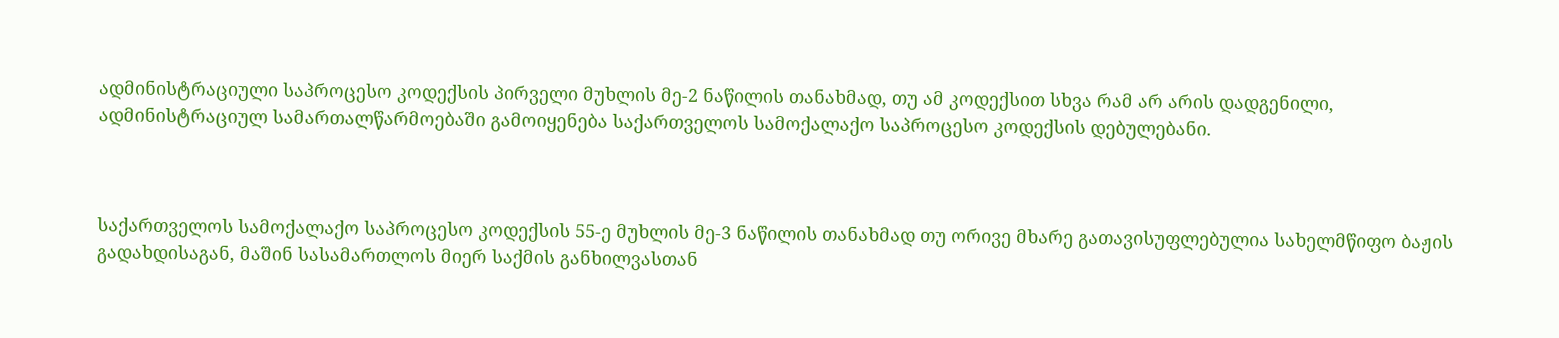ადმინისტრაციული საპროცესო კოდექსის პირველი მუხლის მე-2 ნაწილის თანახმად, თუ ამ კოდექსით სხვა რამ არ არის დადგენილი, ადმინისტრაციულ სამართალწარმოებაში გამოიყენება საქართველოს სამოქალაქო საპროცესო კოდექსის დებულებანი.



საქართველოს სამოქალაქო საპროცესო კოდექსის 55-ე მუხლის მე-3 ნაწილის თანახმად თუ ორივე მხარე გათავისუფლებულია სახელმწიფო ბაჟის გადახდისაგან, მაშინ სასამართლოს მიერ საქმის განხილვასთან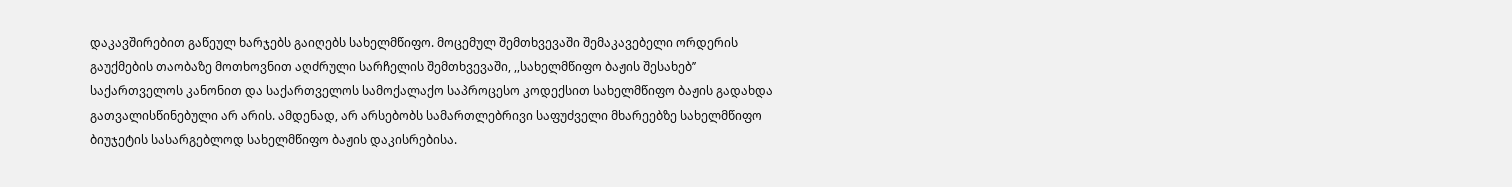დაკავშირებით გაწეულ ხარჯებს გაიღებს სახელმწიფო. მოცემულ შემთხვევაში შემაკავებელი ორდერის გაუქმების თაობაზე მოთხოვნით აღძრული სარჩელის შემთხვევაში, ,,სახელმწიფო ბაჟის შესახებ’’ საქართველოს კანონით და საქართველოს სამოქალაქო საპროცესო კოდექსით სახელმწიფო ბაჟის გადახდა გათვალისწინებული არ არის. ამდენად, არ არსებობს სამართლებრივი საფუძველი მხარეებზე სახელმწიფო ბიუჯეტის სასარგებლოდ სახელმწიფო ბაჟის დაკისრებისა.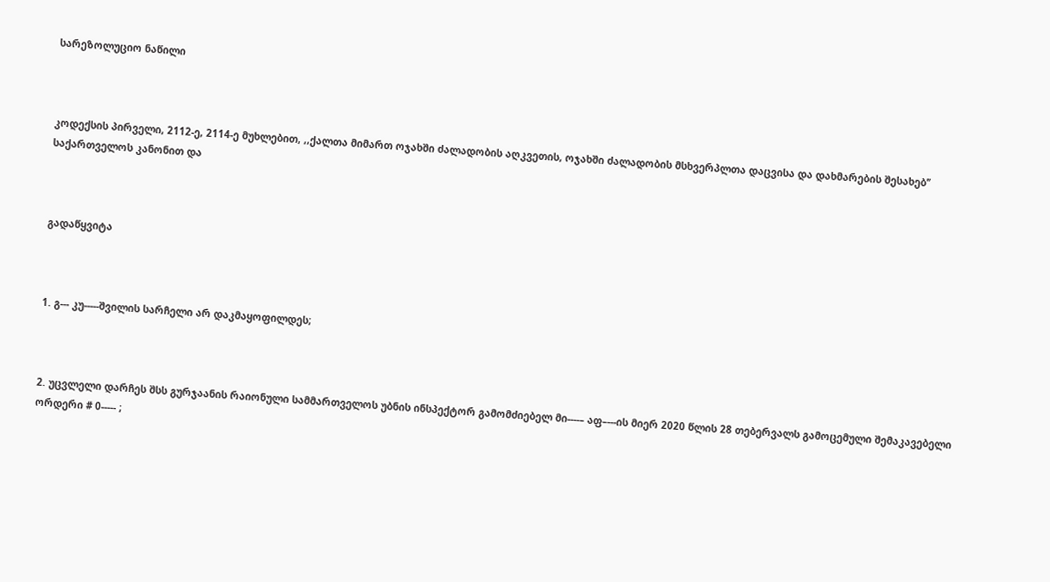სარეზოლუციო ნაწილი



კოდექსის პირველი, 2112-ე, 2114-ე მუხლებით, ,,ქალთა მიმართ ოჯახში ძალადობის აღკვეთის, ოჯახში ძალადობის მსხვერპლთა დაცვისა და დახმარების შესახებ’’ საქართველოს კანონით და



გადაწყვიტა



1. გ--- კუ-----შვილის სარჩელი არ დაკმაყოფილდეს;



2. უცვლელი დარჩეს შსს გურჯაანის რაიონული სამმართველოს უბნის ინსპექტორ გამომძიებელ მი----– აფ–---ის მიერ 2020 წლის 28 თებერვალს გამოცემული შემაკავებელი ორდერი # 0----- ;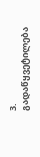3. გადაწყვეტილება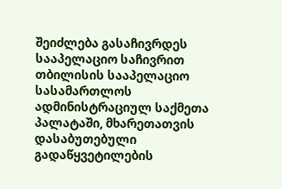შეიძლება გასაჩივრდეს სააპელაციო საჩივრით თბილისის სააპელაციო სასამართლოს ადმინისტრაციულ საქმეთა პალატაში, მხარეთათვის დასაბუთებული გადაწყვეტილების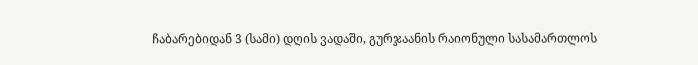ჩაბარებიდან 3 (სამი) დღის ვადაში, გურჯაანის რაიონული სასამართლოს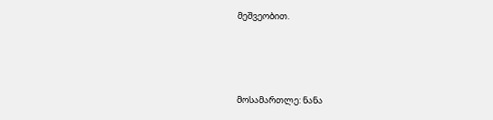მეშვეობით.



მოსამართლე: ნანა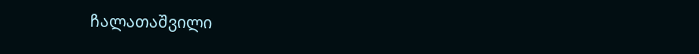ჩალათაშვილი